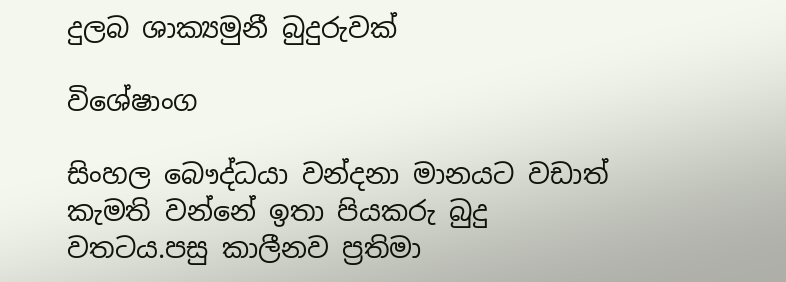දුලබ ශාක්‍යමුනී බුදුරුවක්

විශේෂාංග

සිංහල බෞද්ධයා වන්දනා මානයට වඩාත් කැමති වන්නේ ඉතා පියකරු බුදු වතටය.පසු කාලීනව ප්‍රතිමා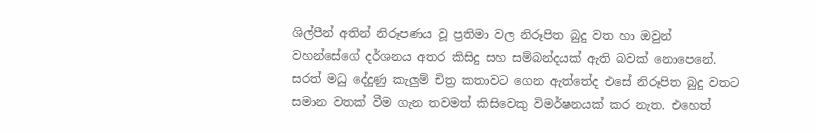ශිල්පීන් අතින් නිරූපණය වූ ප්‍රතිමා වල නිරූපිත බුදු වත හා ඔවුන් වහන්සේගේ දර්ශනය අතර කිසිදු සහ සම්බන්දයක් ඇති බවක් නොපෙනේ. සරත් මධු දේදුණු කැලුම් චිත්‍ර කතාවට ගෙන ඇත්තේද එසේ නිරූපිත බුදු වතට සමාන වතක් වීම ගැන තවමත් කිසිවෙකු විමර්ෂනයක් කර නැත. එහෙත්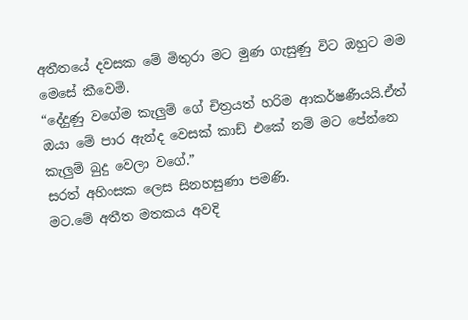අතීතයේ දවසක මේ මිතුරා මට මුණ ගැසුණු විට ඔහුට මම මෙසේ කීවෙමි.
“දේදුණු වගේම කැලුම් ගේ චිත්‍රයත් හරිම ආකර්ෂණීයයි.ඒත් ඔයා මේ පාර ඇන්ද වෙසක් කාඩ් එකේ නම් මට පේන්නෙ කැලුම් බුදු වෙලා වගේ.”
සරත් අහිංසක ලෙස සිනහසුණා පමණි.
මට.මේ අතීත මතකය අවදි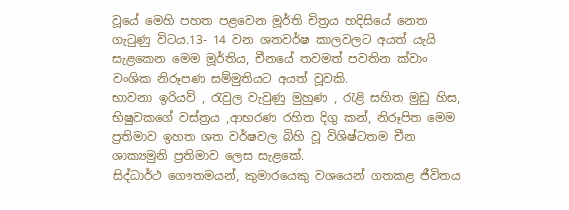වූයේ මෙහි පහත පළවෙන මූර්ති චිත්‍රය හදිසියේ නෙත ගැටුණු විටය.13- 14 වන ශතවර්ෂ කාලවලට අයත් යැයි සැළකෙන මෙම මූර්තිය, චීනයේ තවමත් පවතින ක්වාං වංශික නිරූපණ සම්මුතියට අයත් වූවකි.
භාවනා ඉරියව් , රැවුල වැවුණු මුහුණ , රැළි සහිත මුඩු හිස, භිෂුවකගේ වස්ත්‍රය ,ආභරණ රහිත දිගු කන්, නිරූපිත මෙම ප්‍රතිමාව ඉහත ශත වර්ෂවල බිහි වූ විශිෂ්ටතම චීන ශාක්‍යමුනි ප්‍රතිමාව ලෙස සැළකේ.
සිද්ධාර්ථ ගෞතමයන්, කුමාරයෙකු වශයෙන් ගතකළ ජීවිතය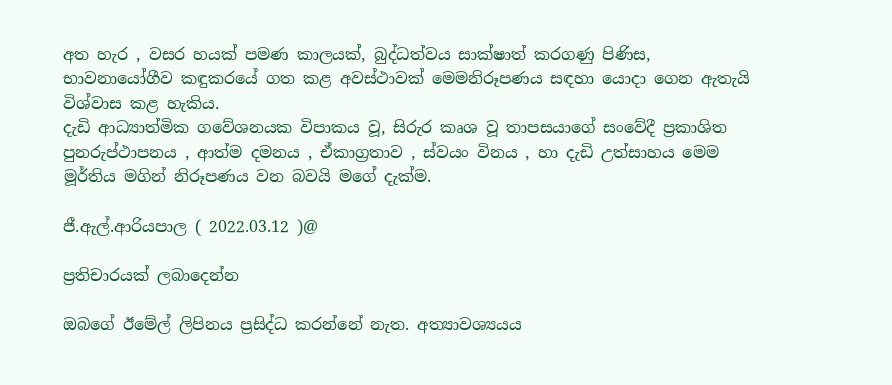අත හැර , වසර හයක් පමණ කාලයක්, බුද්ධත්වය සාක්ෂාත් කරගණු පිණිස, භාවනායෝගීව කඳුකරයේ ගත කළ අවස්ථාවක් මෙමනිරූපණය සඳහා යොදා ගෙන ඇතැයි විශ්වාස කළ හැකිය.
දැඩි ආධ්‍යාත්මික ගවේශනයක විපාකය වූ, සිරුර කෘශ වූ තාපසයාගේ සංවේදී ප්‍රකාශිත පුනරුප්ථාපනය , ආත්ම දමනය , ඒකාග්‍රතාව , ස්වයං විනය , හා දැඩි උත්සාහය මෙම මූර්තිය මගින් නිරූපණය වන බවයි මගේ දැක්ම.

ජී.ඇල්.ආරියපාල ( 2022.03.12 )@

ප්‍රතිචාරයක් ලබාදෙන්න

ඔබගේ ඊමේල් ලිපිනය ප්‍රසිද්ධ කරන්නේ නැත. අත්‍යාවශ්‍යයය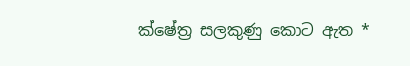ක්ෂේත්‍ර සලකුණු කොට ඇත *